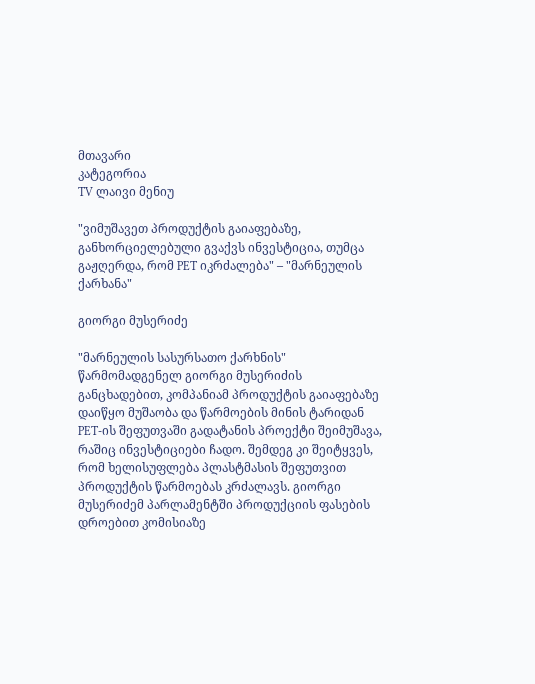მთავარი
კატეგორია
TV ლაივი მენიუ

"ვიმუშავეთ პროდუქტის გაიაფებაზე, განხორციელებული გვაქვს ინვესტიცია, თუმცა გაჟღერდა, რომ PET იკრძალება" – "მარნეულის ქარხანა"

გიორგი მუსერიძე

"მარნეულის სასურსათო ქარხნის" წარმომადგენელ გიორგი მუსერიძის განცხადებით, კომპანიამ პროდუქტის გაიაფებაზე დაიწყო მუშაობა და წარმოების მინის ტარიდან PET-ის შეფუთვაში გადატანის პროექტი შეიმუშავა, რაშიც ინვესტიციები ჩადო. შემდეგ კი შეიტყვეს, რომ ხელისუფლება პლასტმასის შეფუთვით პროდუქტის წარმოებას კრძალავს. გიორგი მუსერიძემ პარლამენტში პროდუქციის ფასების დროებით კომისიაზე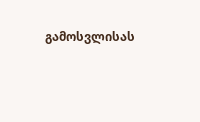გამოსვლისას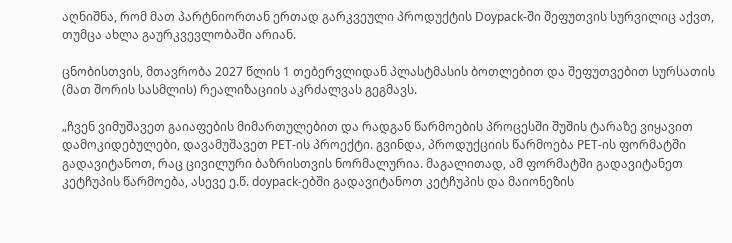აღნიშნა, რომ მათ პარტნიორთან ერთად გარკვეული პროდუქტის Doypack-ში შეფუთვის სურვილიც აქვთ, თუმცა ახლა გაურკვევლობაში არიან.

ცნობისთვის, მთავრობა 2027 წლის 1 თებერვლიდან პლასტმასის ბოთლებით და შეფუთვებით სურსათის (მათ შორის სასმლის) რეალიზაციის აკრძალვას გეგმავს.

„ჩვენ ვიმუშავეთ გაიაფების მიმართულებით და რადგან წარმოების პროცესში შუშის ტარაზე ვიყავით დამოკიდებულები, დავამუშავეთ PET-ის პროექტი. გვინდა, პროდუქციის წარმოება PET-ის ფორმატში გადავიტანოთ, რაც ცივილური ბაზრისთვის ნორმალურია. მაგალითად, ამ ფორმატში გადავიტანეთ კეტჩუპის წარმოება, ასევე ე.წ. doypack-ებში გადავიტანოთ კეტჩუპის და მაიონეზის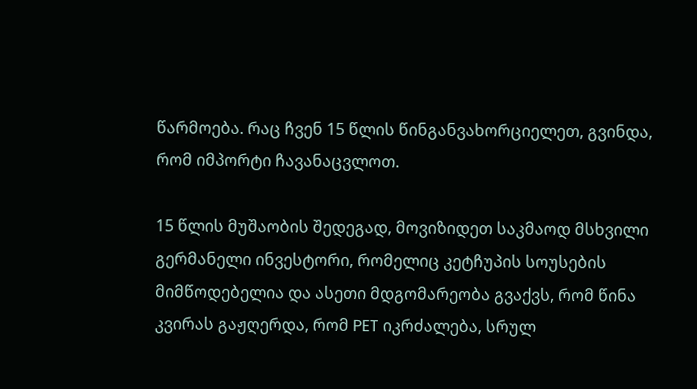წარმოება. რაც ჩვენ 15 წლის წინგანვახორციელეთ, გვინდა, რომ იმპორტი ჩავანაცვლოთ.

15 წლის მუშაობის შედეგად, მოვიზიდეთ საკმაოდ მსხვილი გერმანელი ინვესტორი, რომელიც კეტჩუპის სოუსების მიმწოდებელია და ასეთი მდგომარეობა გვაქვს, რომ წინა კვირას გაჟღერდა, რომ PET იკრძალება, სრულ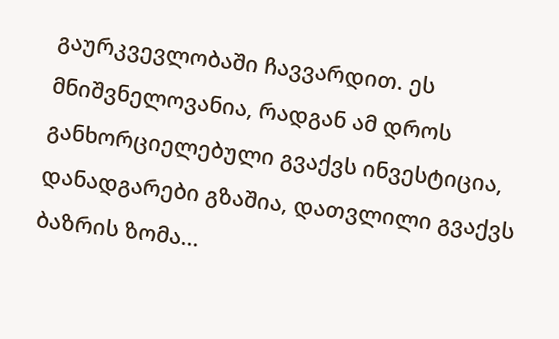გაურკვევლობაში ჩავვარდით. ეს მნიშვნელოვანია, რადგან ამ დროს განხორციელებული გვაქვს ინვესტიცია, დანადგარები გზაშია, დათვლილი გვაქვს ბაზრის ზომა...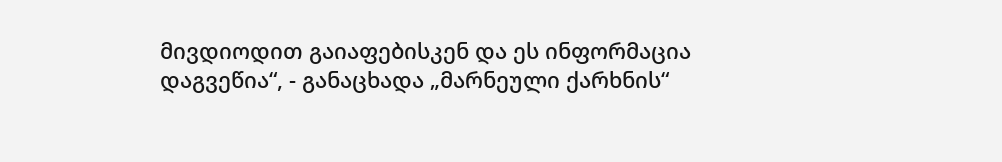მივდიოდით გაიაფებისკენ და ეს ინფორმაცია დაგვეწია“, - განაცხადა „მარნეული ქარხნის“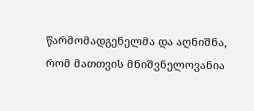წარმომადგენელმა და აღნიშნა, რომ მათთვის მნიშვნელოვანია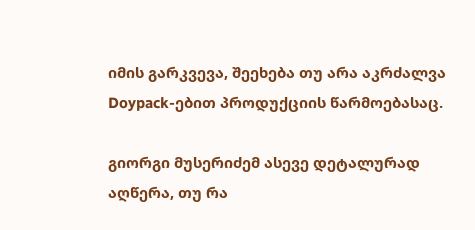იმის გარკვევა, შეეხება თუ არა აკრძალვა Doypack-ებით პროდუქციის წარმოებასაც.

გიორგი მუსერიძემ ასევე დეტალურად აღწერა, თუ რა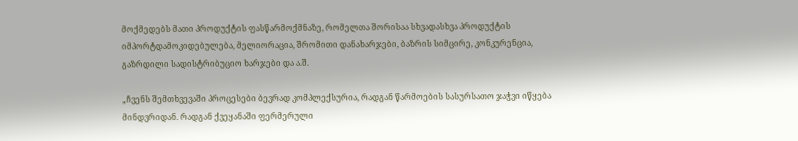მოქმედებს მათი პროდუქტის ფასწარმოქმნაზე, რომელთა შორისაა სხვადასხვა პროდუქტის იმპორტდამოკიდებულება, მელიორაცია, შრომითი დანახარჯები, ბაზრის სიმცირე, კონკურენცია, გაზრდილი სადისტრიბუციო ხარჯები და ა.შ.

„ჩვენს შემთხვევაში პროცესები ბევრად კომპლექსურია, რადგან წარმოების სასურსათო ჯაჭვი იწყება მინდვრიდან. რადგან ქვეყანაში ფერმერული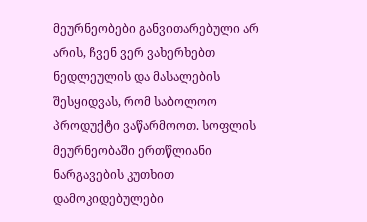მეურნეობები განვითარებული არ არის, ჩვენ ვერ ვახერხებთ ნედლეულის და მასალების შესყიდვას, რომ საბოლოო პროდუქტი ვაწარმოოთ. სოფლის მეურნეობაში ერთწლიანი ნარგავების კუთხით დამოკიდებულები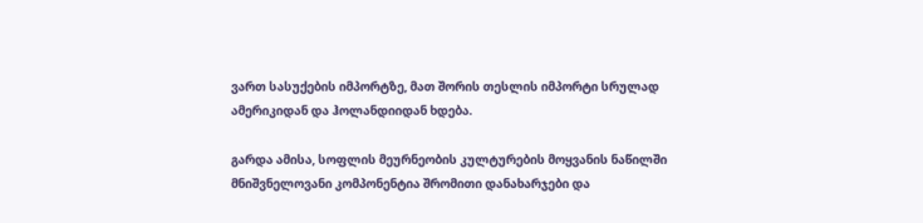ვართ სასუქების იმპორტზე, მათ შორის თესლის იმპორტი სრულად ამერიკიდან და ჰოლანდიიდან ხდება.

გარდა ამისა, სოფლის მეურნეობის კულტურების მოყვანის ნაწილში მნიშვნელოვანი კომპონენტია შრომითი დანახარჯები და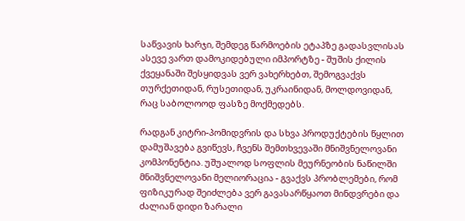საწვავის ხარჯი, შემდეგ წარმოების ეტაპზე გადასვლისას ასევე ვართ დამოკიდებული იმპორტზე - შუშის ქილის ქვეყანაში შესყიდვას ვერ ვახერხებთ, შემოგვაქვს თურქეთიდან, რუსეთიდან, უკრაინიდან, მოლდოვიდან, რაც საბოლოოდ ფასზე მოქმედებს.

რადგან კიტრი-პომიდვრის და სხვა პროდუქტების წყლით დამუშავება გვიწევს, ჩვენს შემთხვევაში მნიშვნელოვანი კომპონენტია. უშუალოდ სოფლის მეურნეობის ნაწილში მნიშვნელოვანი მელიორაცია - გვაქვს პრობლემები, რომ ფიზიკურად შეიძლება ვერ გავასარწყაოთ მინდვრები და ძალიან დიდი ზარალი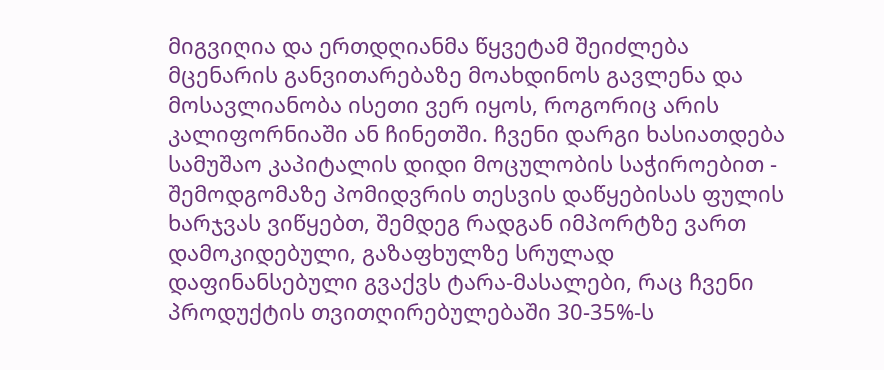მიგვიღია და ერთდღიანმა წყვეტამ შეიძლება მცენარის განვითარებაზე მოახდინოს გავლენა და მოსავლიანობა ისეთი ვერ იყოს, როგორიც არის კალიფორნიაში ან ჩინეთში. ჩვენი დარგი ხასიათდება სამუშაო კაპიტალის დიდი მოცულობის საჭიროებით - შემოდგომაზე პომიდვრის თესვის დაწყებისას ფულის ხარჯვას ვიწყებთ, შემდეგ რადგან იმპორტზე ვართ დამოკიდებული, გაზაფხულზე სრულად დაფინანსებული გვაქვს ტარა-მასალები, რაც ჩვენი პროდუქტის თვითღირებულებაში 30-35%-ს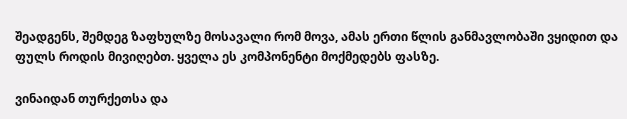შეადგენს, შემდეგ ზაფხულზე მოსავალი რომ მოვა, ამას ერთი წლის განმავლობაში ვყიდით და ფულს როდის მივიღებთ. ყველა ეს კომპონენტი მოქმედებს ფასზე.

ვინაიდან თურქეთსა და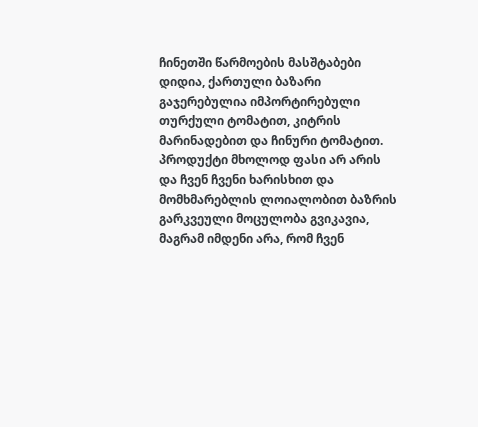ჩინეთში წარმოების მასშტაბები დიდია, ქართული ბაზარი გაჯერებულია იმპორტირებული თურქული ტომატით, კიტრის მარინადებით და ჩინური ტომატით. პროდუქტი მხოლოდ ფასი არ არის და ჩვენ ჩვენი ხარისხით და მომხმარებლის ლოიალობით ბაზრის გარკვეული მოცულობა გვიკავია, მაგრამ იმდენი არა, რომ ჩვენ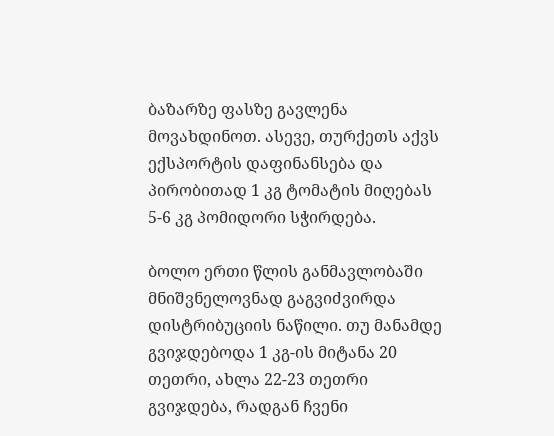ბაზარზე ფასზე გავლენა მოვახდინოთ. ასევე, თურქეთს აქვს ექსპორტის დაფინანსება და პირობითად 1 კგ ტომატის მიღებას 5-6 კგ პომიდორი სჭირდება.

ბოლო ერთი წლის განმავლობაში მნიშვნელოვნად გაგვიძვირდა დისტრიბუციის ნაწილი. თუ მანამდე გვიჯდებოდა 1 კგ-ის მიტანა 20 თეთრი, ახლა 22-23 თეთრი გვიჯდება, რადგან ჩვენი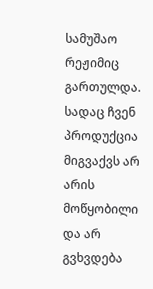სამუშაო რეჟიმიც გართულდა. სადაც ჩვენ პროდუქცია მიგვაქვს არ არის მოწყობილი და არ გვხვდება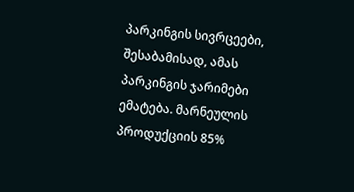პარკინგის სივრცეები, შესაბამისად, ამას პარკინგის ჯარიმები ემატება. მარნეულის პროდუქციის 85%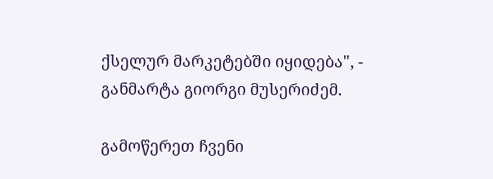ქსელურ მარკეტებში იყიდება", - განმარტა გიორგი მუსერიძემ.

გამოწერეთ ჩვენი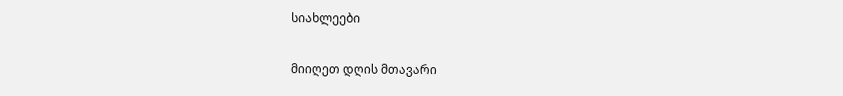სიახლეები

მიიღეთ დღის მთავარი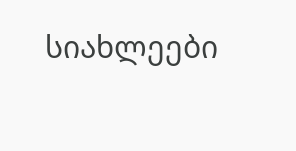სიახლეები